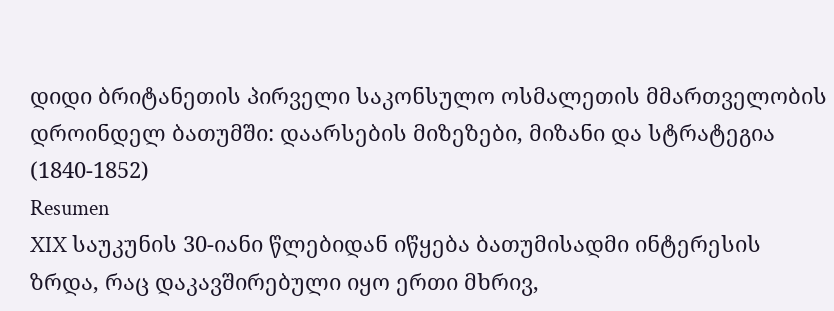დიდი ბრიტანეთის პირველი საკონსულო ოსმალეთის მმართველობის დროინდელ ბათუმში: დაარსების მიზეზები, მიზანი და სტრატეგია (1840-1852)
Resumen
XIX საუკუნის 30-იანი წლებიდან იწყება ბათუმისადმი ინტერესის ზრდა, რაც დაკავშირებული იყო ერთი მხრივ,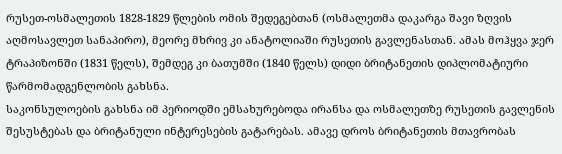რუსეთ-ოსმალეთის 1828-1829 წლების ომის შედეგებთან (ოსმალეთმა დაკარგა შავი ზღვის აღმოსავლეთ სანაპირო), მეორე მხრივ კი ანატოლიაში რუსეთის გავლენასთან. ამას მოჰყვა ჯერ ტრაპიზონში (1831 წელს), შემდეგ კი ბათუმში (1840 წელს) დიდი ბრიტანეთის დიპლომატიური წარმომადგენლობის გახსნა.
საკონსულოების გახსნა იმ პერიოდში ემსახურებოდა ირანსა და ოსმალეთზე რუსეთის გავლენის შესუსტებას და ბრიტანული ინტერესების გატარებას. ამავე დროს ბრიტანეთის მთავრობას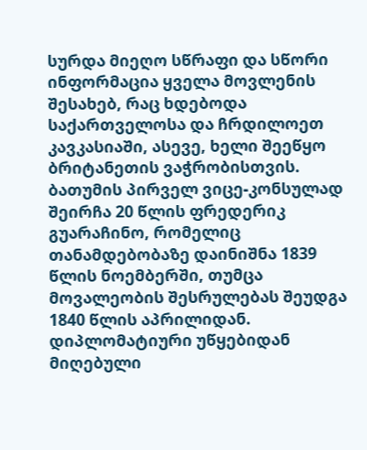სურდა მიეღო სწრაფი და სწორი ინფორმაცია ყველა მოვლენის შესახებ, რაც ხდებოდა საქართველოსა და ჩრდილოეთ კავკასიაში, ასევე, ხელი შეეწყო ბრიტანეთის ვაჭრობისთვის.
ბათუმის პირველ ვიცე-კონსულად შეირჩა 20 წლის ფრედერიკ გუარაჩინო, რომელიც თანამდებობაზე დაინიშნა 1839 წლის ნოემბერში, თუმცა მოვალეობის შესრულებას შეუდგა 1840 წლის აპრილიდან.
დიპლომატიური უწყებიდან მიღებული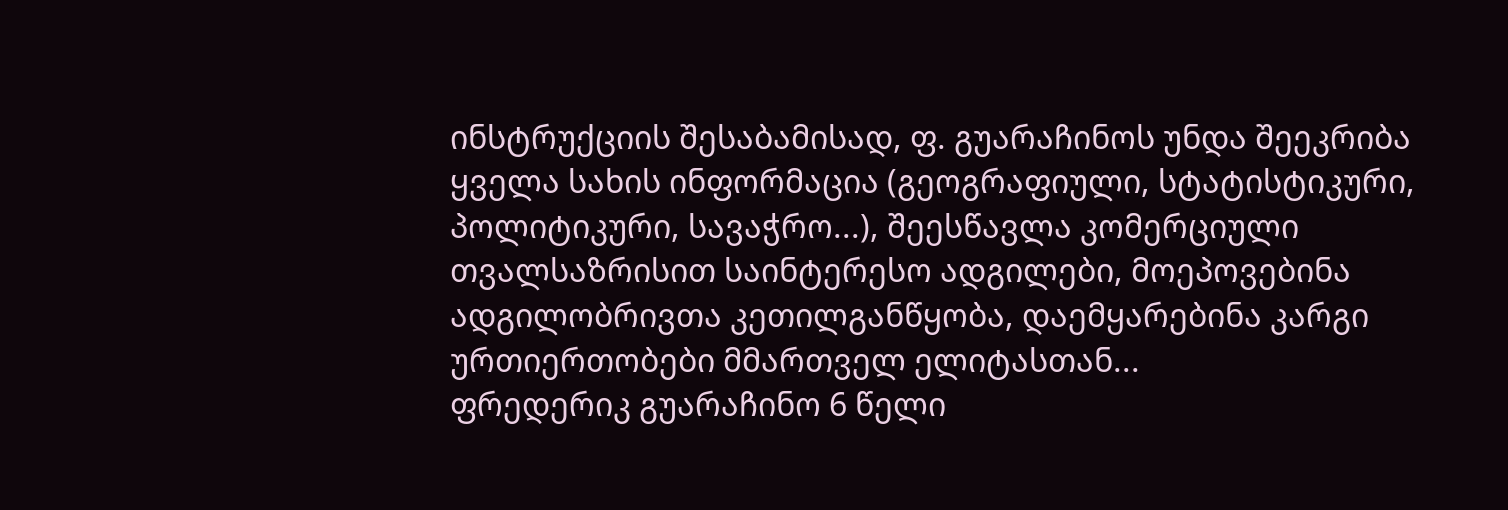ინსტრუქციის შესაბამისად, ფ. გუარაჩინოს უნდა შეეკრიბა ყველა სახის ინფორმაცია (გეოგრაფიული, სტატისტიკური, პოლიტიკური, სავაჭრო...), შეესწავლა კომერციული თვალსაზრისით საინტერესო ადგილები, მოეპოვებინა ადგილობრივთა კეთილგანწყობა, დაემყარებინა კარგი ურთიერთობები მმართველ ელიტასთან...
ფრედერიკ გუარაჩინო 6 წელი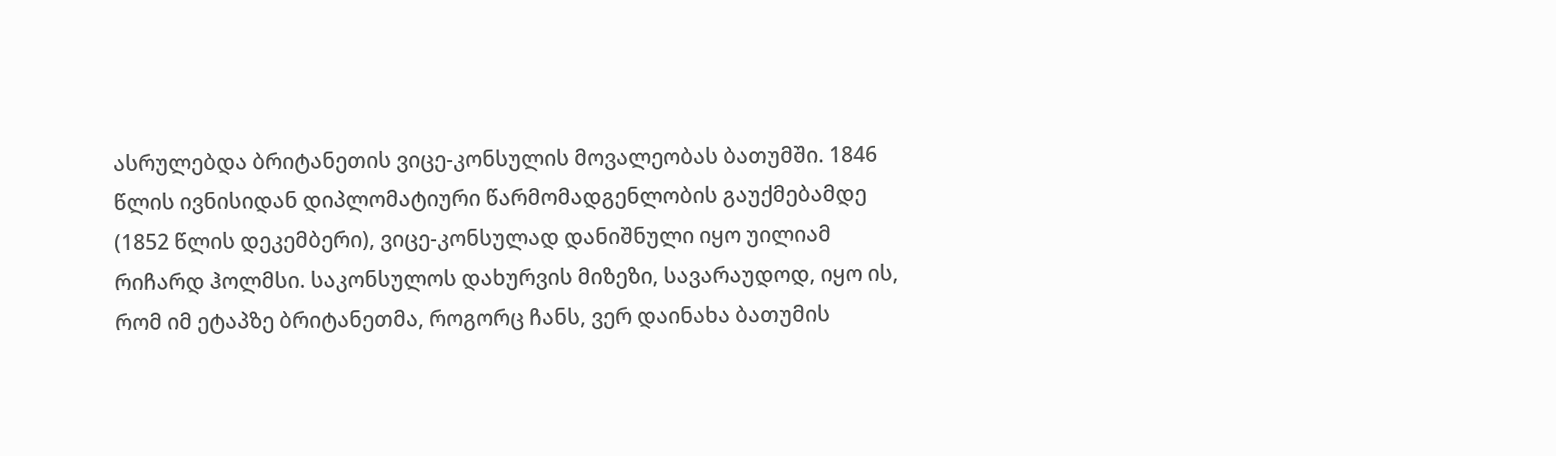ასრულებდა ბრიტანეთის ვიცე-კონსულის მოვალეობას ბათუმში. 1846 წლის ივნისიდან დიპლომატიური წარმომადგენლობის გაუქმებამდე (1852 წლის დეკემბერი), ვიცე-კონსულად დანიშნული იყო უილიამ რიჩარდ ჰოლმსი. საკონსულოს დახურვის მიზეზი, სავარაუდოდ, იყო ის, რომ იმ ეტაპზე ბრიტანეთმა, როგორც ჩანს, ვერ დაინახა ბათუმის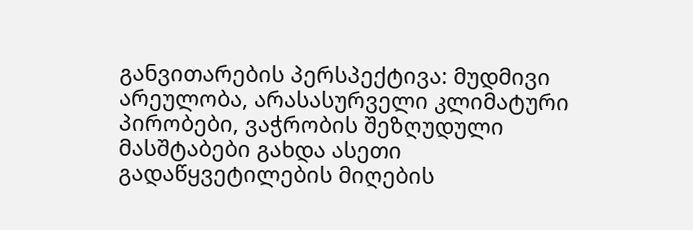განვითარების პერსპექტივა: მუდმივი არეულობა, არასასურველი კლიმატური პირობები, ვაჭრობის შეზღუდული მასშტაბები გახდა ასეთი გადაწყვეტილების მიღების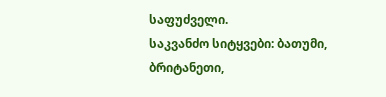საფუძველი.
საკვანძო სიტყვები: ბათუმი, ბრიტანეთი,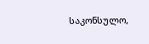საკონსულო,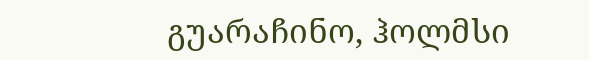გუარაჩინო, ჰოლმსი